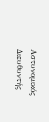Αστυνομικός Διευθυντής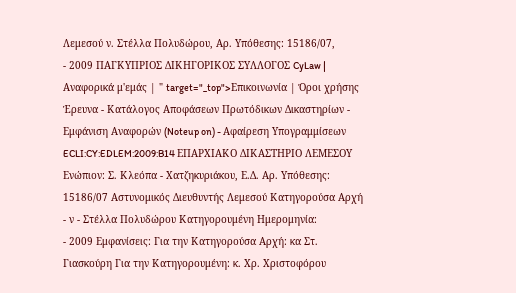Λεμεσού ν. Στέλλα Πολυδώρου, Αρ. Υπόθεσης: 15186/07,
- 2009 ΠΑΓΚΥΠΡΙΟΣ ΔΙΚΗΓΟΡΙΚΟΣ ΣΥΛΛΟΓΟΣ CyLaw | Αναφορικά μ'εμάς | " target="_top">Επικοινωνία | Όροι χρήσης Έρευνα - Κατάλογος Αποφάσεων Πρωτόδικων Δικαστηρίων - Εμφάνιση Αναφορών (Noteup on) - Αφαίρεση Υπογραμμίσεων ECLI:CY:EDLEM:2009:B14 ΕΠΑΡΧΙΑΚΟ ΔΙΚΑΣΤΗΡΙΟ ΛΕΜΕΣΟΥ Ενώπιον: Σ. Κλεόπα - Χατζηκυριάκου, Ε.Δ. Αρ. Υπόθεσης: 15186/07 Αστυνομικός Διευθυντής Λεμεσού Κατηγορούσα Αρχή - ν - Στέλλα Πολυδώρου Κατηγορουμένη Ημερομηνία:
- 2009 Εμφανίσεις: Για την Κατηγορούσα Αρχή: κα Στ. Γιασκούρη Για την Κατηγορουμένη: κ. Χρ. Χριστοφόρου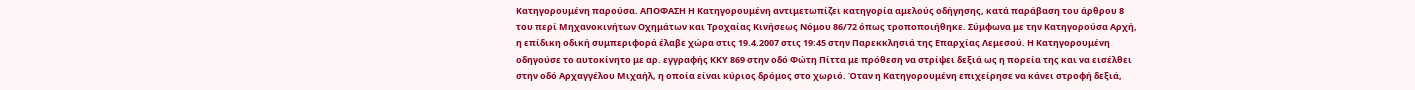Κατηγορουμένη παρούσα. ΑΠΟΦΑΣΗ Η Κατηγορουμένη αντιμετωπίζει κατηγορία αμελούς οδήγησης, κατά παράβαση του άρθρου 8 του περί Μηχανοκινήτων Οχημάτων και Τροχαίας Κινήσεως Νόμου 86/72 όπως τροποποιήθηκε. Σύμφωνα με την Κατηγορούσα Αρχή, η επίδικη οδική συμπεριφορά έλαβε χώρα στις 19.4.2007 στις 19:45 στην Παρεκκλησιά της Επαρχίας Λεμεσού. Η Κατηγορουμένη οδηγούσε το αυτοκίνητο με αρ. εγγραφής ΚΚΥ 869 στην οδό Φώτη Πίττα με πρόθεση να στρίψει δεξιά ως η πορεία της και να εισέλθει στην οδό Αρχαγγέλου Μιχαήλ, η οποία είναι κύριος δρόμος στο χωριό. Όταν η Κατηγορουμένη επιχείρησε να κάνει στροφή δεξιά,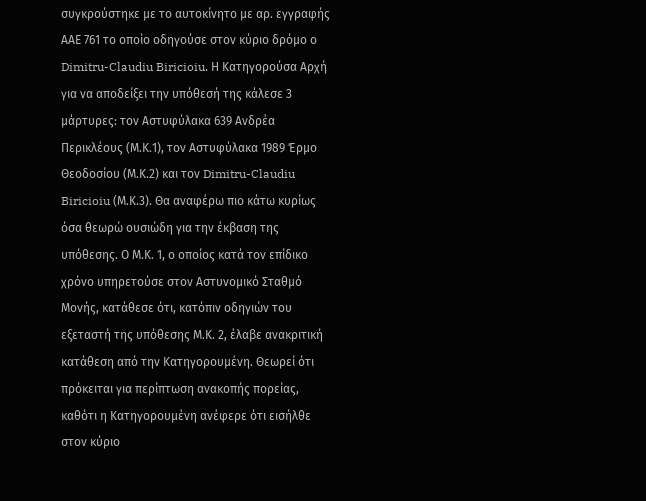συγκρούστηκε με το αυτοκίνητο με αρ. εγγραφής ΑΑΕ 761 το οποίο οδηγούσε στον κύριο δρόμο ο Dimitru-Claudiu Biricioiu. Η Κατηγορούσα Αρχή για να αποδείξει την υπόθεσή της κάλεσε 3 μάρτυρες: τον Αστυφύλακα 639 Ανδρέα Περικλέους (Μ.Κ.1), τον Αστυφύλακα 1989 Έρμο Θεοδοσίου (Μ.Κ.2) και τον Dimitru-Claudiu Biricioiu (Μ.Κ.3). Θα αναφέρω πιο κάτω κυρίως όσα θεωρώ ουσιώδη για την έκβαση της υπόθεσης. Ο Μ.Κ. 1, ο οποίος κατά τον επίδικο χρόνο υπηρετούσε στον Αστυνομικό Σταθμό Μονής, κατάθεσε ότι, κατόπιν οδηγιών του εξεταστή της υπόθεσης Μ.Κ. 2, έλαβε ανακριτική κατάθεση από την Κατηγορουμένη. Θεωρεί ότι πρόκειται για περίπτωση ανακοπής πορείας, καθότι η Κατηγορουμένη ανέφερε ότι εισήλθε στον κύριο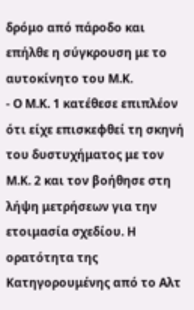δρόμο από πάροδο και επήλθε η σύγκρουση με το αυτοκίνητο του Μ.Κ.
- Ο Μ.Κ. 1 κατέθεσε επιπλέον ότι είχε επισκεφθεί τη σκηνή του δυστυχήματος με τον Μ.Κ. 2 και τον βοήθησε στη λήψη μετρήσεων για την ετοιμασία σχεδίου. Η ορατότητα της Κατηγορουμένης από το Αλτ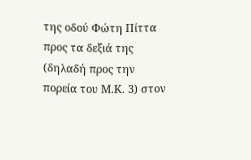της οδού Φώτη Πίττα προς τα δεξιά της (δηλαδή προς την πορεία του Μ.Κ. 3) στον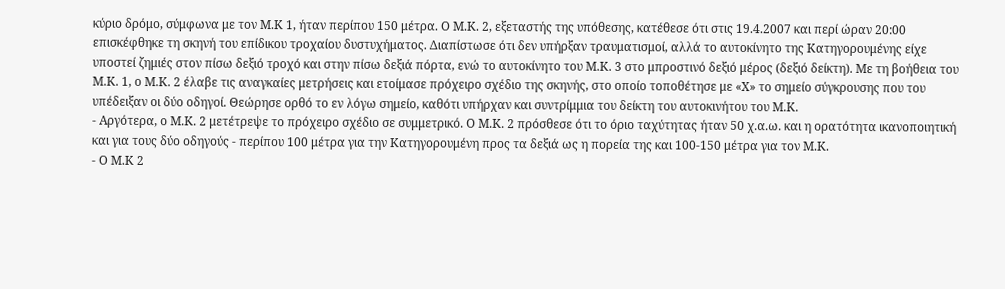κύριο δρόμο, σύμφωνα με τον Μ.Κ 1, ήταν περίπου 150 μέτρα. Ο Μ.Κ. 2, εξεταστής της υπόθεσης, κατέθεσε ότι στις 19.4.2007 και περί ώραν 20:00 επισκέφθηκε τη σκηνή του επίδικου τροχαίου δυστυχήματος. Διαπίστωσε ότι δεν υπήρξαν τραυματισμοί, αλλά το αυτοκίνητο της Κατηγορουμένης είχε υποστεί ζημιές στον πίσω δεξιό τροχό και στην πίσω δεξιά πόρτα, ενώ το αυτοκίνητο του Μ.Κ. 3 στο μπροστινό δεξιό μέρος (δεξιό δείκτη). Με τη βοήθεια του Μ.Κ. 1, ο Μ.Κ. 2 έλαβε τις αναγκαίες μετρήσεις και ετοίμασε πρόχειρο σχέδιο της σκηνής, στο οποίο τοποθέτησε με «Χ» το σημείο σύγκρουσης που του υπέδειξαν οι δύο οδηγοί. Θεώρησε ορθό το εν λόγω σημείο, καθότι υπήρχαν και συντρίμμια του δείκτη του αυτοκινήτου του Μ.Κ.
- Αργότερα, ο Μ.Κ. 2 μετέτρεψε το πρόχειρο σχέδιο σε συμμετρικό. Ο Μ.Κ. 2 πρόσθεσε ότι το όριο ταχύτητας ήταν 50 χ.α.ω. και η ορατότητα ικανοποιητική και για τους δύο οδηγούς - περίπου 100 μέτρα για την Κατηγορουμένη προς τα δεξιά ως η πορεία της και 100-150 μέτρα για τον Μ.Κ.
- Ο Μ.Κ 2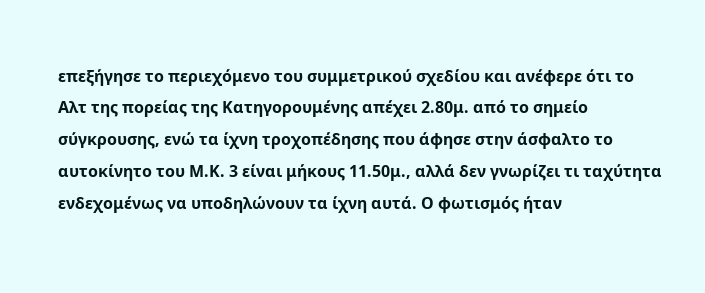επεξήγησε το περιεχόμενο του συμμετρικού σχεδίου και ανέφερε ότι το Αλτ της πορείας της Κατηγορουμένης απέχει 2.80μ. από το σημείο σύγκρουσης, ενώ τα ίχνη τροχοπέδησης που άφησε στην άσφαλτο το αυτοκίνητο του Μ.Κ. 3 είναι μήκους 11.50μ., αλλά δεν γνωρίζει τι ταχύτητα ενδεχομένως να υποδηλώνουν τα ίχνη αυτά. Ο φωτισμός ήταν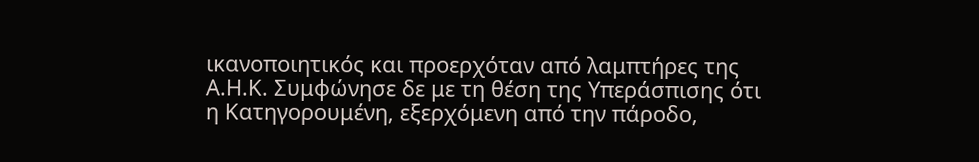ικανοποιητικός και προερχόταν από λαμπτήρες της Α.Η.Κ. Συμφώνησε δε με τη θέση της Υπεράσπισης ότι η Κατηγορουμένη, εξερχόμενη από την πάροδο,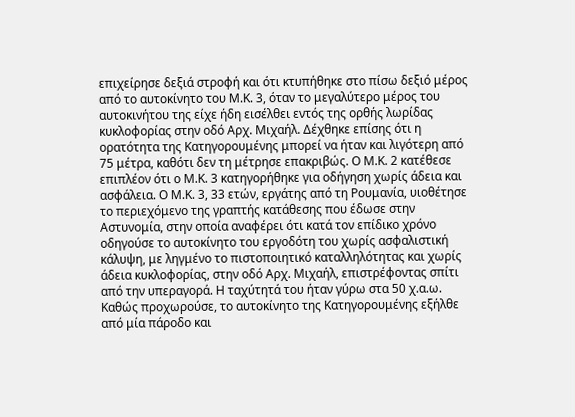επιχείρησε δεξιά στροφή και ότι κτυπήθηκε στο πίσω δεξιό μέρος από το αυτοκίνητο του Μ.Κ. 3, όταν το μεγαλύτερο μέρος του αυτοκινήτου της είχε ήδη εισέλθει εντός της ορθής λωρίδας κυκλοφορίας στην οδό Αρχ. Μιχαήλ. Δέχθηκε επίσης ότι η ορατότητα της Κατηγορουμένης μπορεί να ήταν και λιγότερη από 75 μέτρα, καθότι δεν τη μέτρησε επακριβώς. Ο Μ.Κ. 2 κατέθεσε επιπλέον ότι ο Μ.Κ. 3 κατηγορήθηκε για οδήγηση χωρίς άδεια και ασφάλεια. Ο Μ.Κ. 3, 33 ετών, εργάτης από τη Ρουμανία, υιοθέτησε το περιεχόμενο της γραπτής κατάθεσης που έδωσε στην Αστυνομία, στην οποία αναφέρει ότι κατά τον επίδικο χρόνο οδηγούσε το αυτοκίνητο του εργοδότη του χωρίς ασφαλιστική κάλυψη, με ληγμένο το πιστοποιητικό καταλληλότητας και χωρίς άδεια κυκλοφορίας, στην οδό Αρχ. Μιχαήλ, επιστρέφοντας σπίτι από την υπεραγορά. Η ταχύτητά του ήταν γύρω στα 50 χ.α.ω. Καθώς προχωρούσε, το αυτοκίνητο της Κατηγορουμένης εξήλθε από μία πάροδο και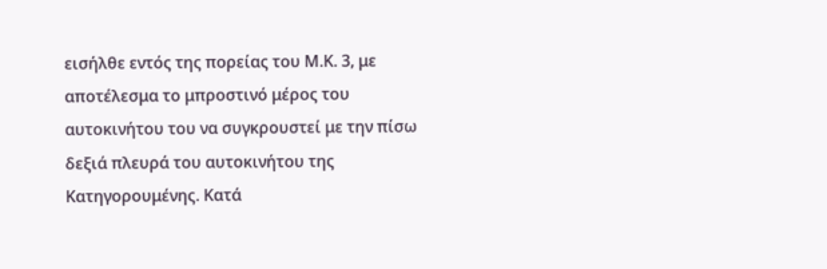εισήλθε εντός της πορείας του Μ.Κ. 3, με αποτέλεσμα το μπροστινό μέρος του αυτοκινήτου του να συγκρουστεί με την πίσω δεξιά πλευρά του αυτοκινήτου της Κατηγορουμένης. Κατά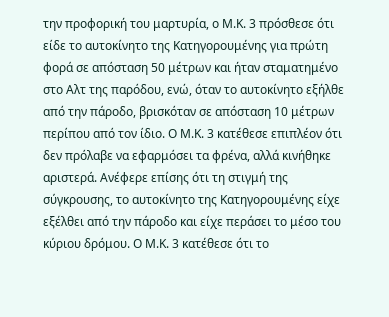την προφορική του μαρτυρία, ο Μ.Κ. 3 πρόσθεσε ότι είδε το αυτοκίνητο της Κατηγορουμένης για πρώτη φορά σε απόσταση 50 μέτρων και ήταν σταματημένο στο Αλτ της παρόδου, ενώ, όταν το αυτοκίνητο εξήλθε από την πάροδο, βρισκόταν σε απόσταση 10 μέτρων περίπου από τον ίδιο. Ο Μ.Κ. 3 κατέθεσε επιπλέον ότι δεν πρόλαβε να εφαρμόσει τα φρένα, αλλά κινήθηκε αριστερά. Ανέφερε επίσης ότι τη στιγμή της σύγκρουσης, το αυτοκίνητο της Κατηγορουμένης είχε εξέλθει από την πάροδο και είχε περάσει το μέσο του κύριου δρόμου. Ο Μ.Κ. 3 κατέθεσε ότι το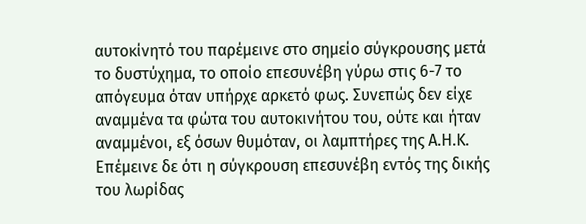αυτοκίνητό του παρέμεινε στο σημείο σύγκρουσης μετά το δυστύχημα, το οποίο επεσυνέβη γύρω στις 6-7 το απόγευμα όταν υπήρχε αρκετό φως. Συνεπώς δεν είχε αναμμένα τα φώτα του αυτοκινήτου του, ούτε και ήταν αναμμένοι, εξ όσων θυμόταν, οι λαμπτήρες της Α.Η.Κ. Επέμεινε δε ότι η σύγκρουση επεσυνέβη εντός της δικής του λωρίδας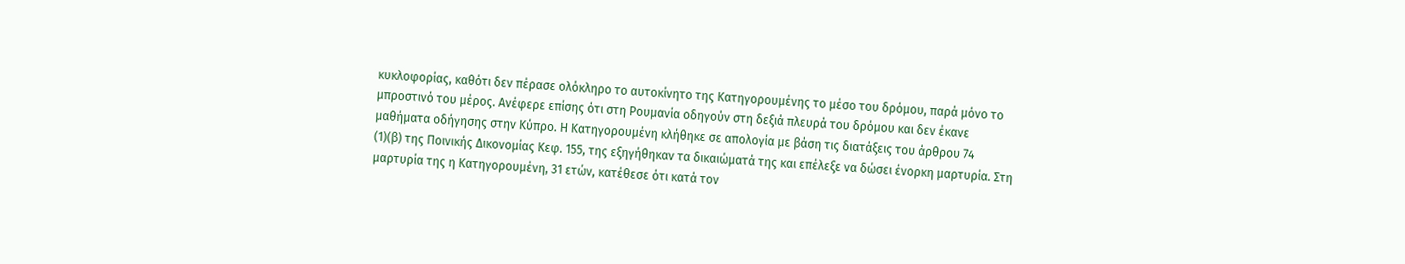κυκλοφορίας, καθότι δεν πέρασε ολόκληρο το αυτοκίνητο της Κατηγορουμένης το μέσο του δρόμου, παρά μόνο το μπροστινό του μέρος. Ανέφερε επίσης ότι στη Ρουμανία οδηγούν στη δεξιά πλευρά του δρόμου και δεν έκανε μαθήματα οδήγησης στην Κύπρο. Η Κατηγορουμένη κλήθηκε σε απολογία με βάση τις διατάξεις του άρθρου 74
(1)(β) της Ποινικής Δικονομίας Κεφ. 155, της εξηγήθηκαν τα δικαιώματά της και επέλεξε να δώσει ένορκη μαρτυρία. Στη μαρτυρία της η Κατηγορουμένη, 31 ετών, κατέθεσε ότι κατά τον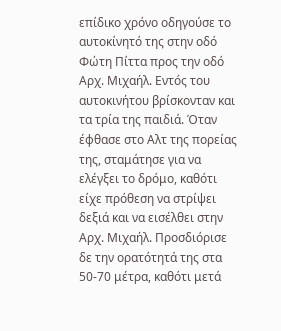επίδικο χρόνο οδηγούσε το αυτοκίνητό της στην οδό Φώτη Πίττα προς την οδό Αρχ. Μιχαήλ. Εντός του αυτοκινήτου βρίσκονταν και τα τρία της παιδιά. Όταν έφθασε στο Αλτ της πορείας της, σταμάτησε για να ελέγξει το δρόμο, καθότι είχε πρόθεση να στρίψει δεξιά και να εισέλθει στην Αρχ. Μιχαήλ. Προσδιόρισε δε την ορατότητά της στα 50-70 μέτρα, καθότι μετά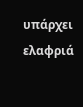υπάρχει ελαφριά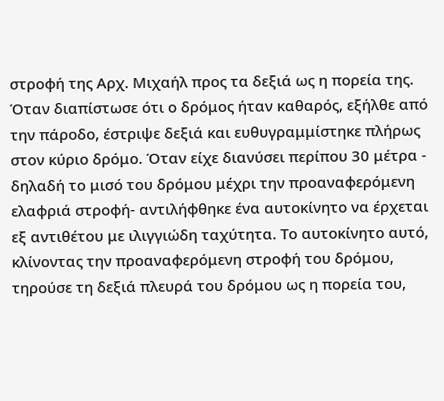στροφή της Αρχ. Μιχαήλ προς τα δεξιά ως η πορεία της. Όταν διαπίστωσε ότι ο δρόμος ήταν καθαρός, εξήλθε από την πάροδο, έστριψε δεξιά και ευθυγραμμίστηκε πλήρως στον κύριο δρόμο. Όταν είχε διανύσει περίπου 30 μέτρα - δηλαδή το μισό του δρόμου μέχρι την προαναφερόμενη ελαφριά στροφή- αντιλήφθηκε ένα αυτοκίνητο να έρχεται εξ αντιθέτου με ιλιγγιώδη ταχύτητα. Το αυτοκίνητο αυτό, κλίνοντας την προαναφερόμενη στροφή του δρόμου, τηρούσε τη δεξιά πλευρά του δρόμου ως η πορεία του,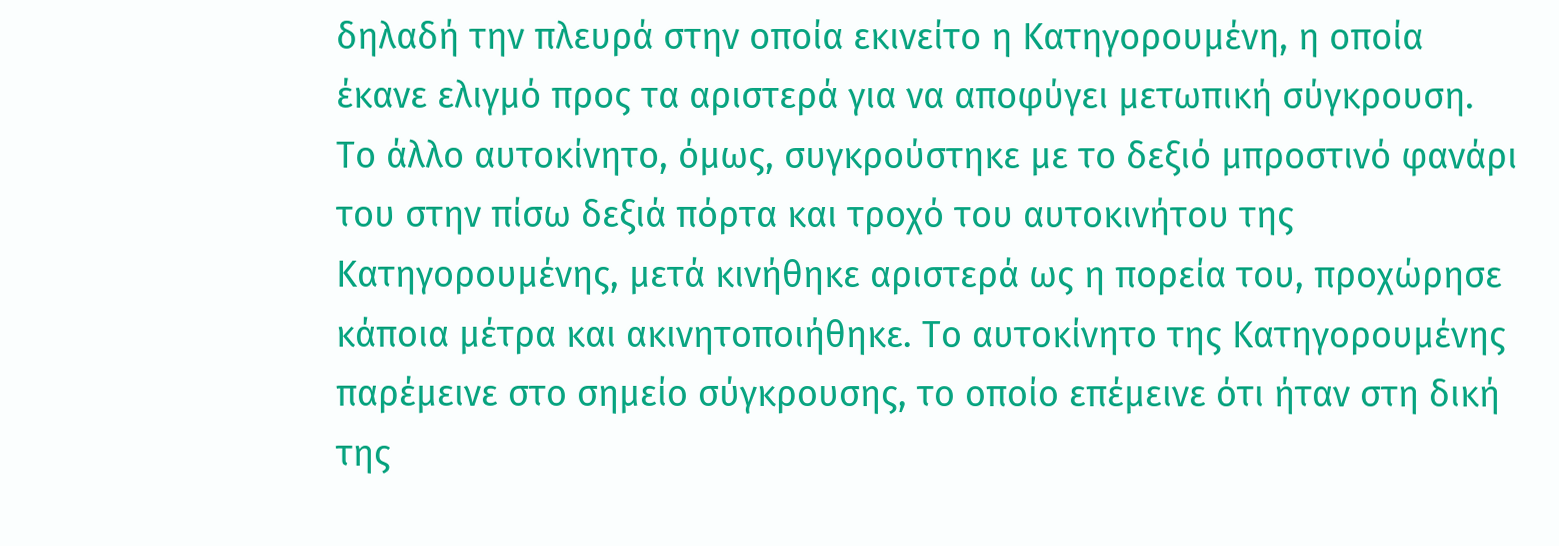δηλαδή την πλευρά στην οποία εκινείτο η Κατηγορουμένη, η οποία έκανε ελιγμό προς τα αριστερά για να αποφύγει μετωπική σύγκρουση. Το άλλο αυτοκίνητο, όμως, συγκρούστηκε με το δεξιό μπροστινό φανάρι του στην πίσω δεξιά πόρτα και τροχό του αυτοκινήτου της Κατηγορουμένης, μετά κινήθηκε αριστερά ως η πορεία του, προχώρησε κάποια μέτρα και ακινητοποιήθηκε. Το αυτοκίνητο της Κατηγορουμένης παρέμεινε στο σημείο σύγκρουσης, το οποίο επέμεινε ότι ήταν στη δική της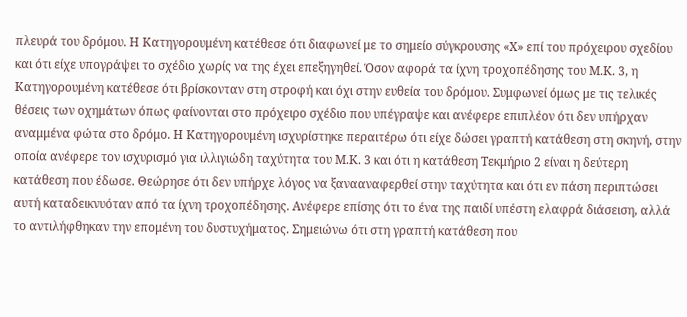πλευρά του δρόμου. Η Κατηγορουμένη κατέθεσε ότι διαφωνεί με το σημείο σύγκρουσης «Χ» επί του πρόχειρου σχεδίου και ότι είχε υπογράψει το σχέδιο χωρίς να της έχει επεξηγηθεί. Όσον αφορά τα ίχνη τροχοπέδησης του Μ.Κ. 3, η Κατηγορουμένη κατέθεσε ότι βρίσκονταν στη στροφή και όχι στην ευθεία του δρόμου. Συμφωνεί όμως με τις τελικές θέσεις των οχημάτων όπως φαίνονται στο πρόχειρο σχέδιο που υπέγραψε και ανέφερε επιπλέον ότι δεν υπήρχαν αναμμένα φώτα στο δρόμο. Η Κατηγορουμένη ισχυρίστηκε περαιτέρω ότι είχε δώσει γραπτή κατάθεση στη σκηνή, στην οποία ανέφερε τον ισχυρισμό για ιλλιγιώδη ταχύτητα του Μ.Κ. 3 και ότι η κατάθεση Τεκμήριο 2 είναι η δεύτερη κατάθεση που έδωσε. Θεώρησε ότι δεν υπήρχε λόγος να ξανααναφερθεί στην ταχύτητα και ότι εν πάση περιπτώσει αυτή καταδεικνυόταν από τα ίχνη τροχοπέδησης. Ανέφερε επίσης ότι το ένα της παιδί υπέστη ελαφρά διάσειση, αλλά το αντιλήφθηκαν την επομένη του δυστυχήματος. Σημειώνω ότι στη γραπτή κατάθεση που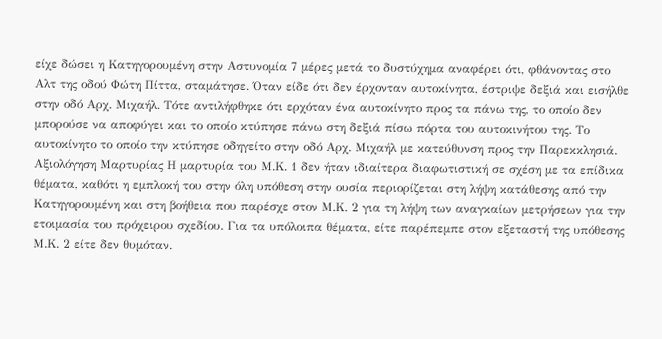είχε δώσει η Κατηγορουμένη στην Αστυνομία 7 μέρες μετά το δυστύχημα αναφέρει ότι, φθάνοντας στο Αλτ της οδού Φώτη Πίττα, σταμάτησε. Όταν είδε ότι δεν έρχονταν αυτοκίνητα, έστριψε δεξιά και εισήλθε στην οδό Αρχ. Μιχαήλ. Τότε αντιλήφθηκε ότι ερχόταν ένα αυτοκίνητο προς τα πάνω της, το οποίο δεν μπορούσε να αποφύγει και το οποίο κτύπησε πάνω στη δεξιά πίσω πόρτα του αυτοκινήτου της. Το αυτοκίνητο το οποίο την κτύπησε οδηγείτο στην οδό Αρχ. Μιχαήλ με κατεύθυνση προς την Παρεκκλησιά. Αξιολόγηση Μαρτυρίας Η μαρτυρία του Μ.Κ. 1 δεν ήταν ιδιαίτερα διαφωτιστική σε σχέση με τα επίδικα θέματα, καθότι η εμπλοκή του στην όλη υπόθεση στην ουσία περιορίζεται στη λήψη κατάθεσης από την Κατηγορουμένη και στη βοήθεια που παρέσχε στον Μ.Κ. 2 για τη λήψη των αναγκαίων μετρήσεων για την ετοιμασία του πρόχειρου σχεδίου. Για τα υπόλοιπα θέματα, είτε παρέπεμπε στον εξεταστή της υπόθεσης Μ.Κ. 2 είτε δεν θυμόταν.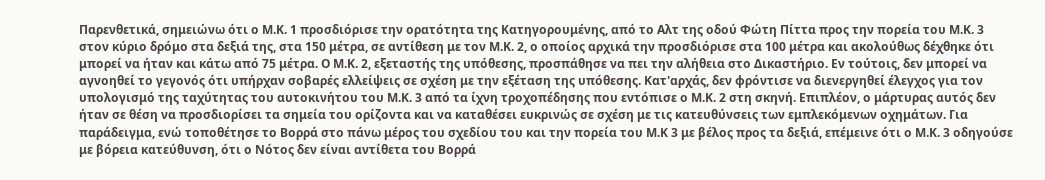Παρενθετικά, σημειώνω ότι ο Μ.Κ. 1 προσδιόρισε την ορατότητα της Κατηγορουμένης, από το Αλτ της οδού Φώτη Πίττα προς την πορεία του Μ.Κ. 3 στον κύριο δρόμο στα δεξιά της, στα 150 μέτρα, σε αντίθεση με τον Μ.Κ. 2, ο οποίος αρχικά την προσδιόρισε στα 100 μέτρα και ακολούθως δέχθηκε ότι μπορεί να ήταν και κάτω από 75 μέτρα. Ο Μ.Κ. 2, εξεταστής της υπόθεσης, προσπάθησε να πει την αλήθεια στο Δικαστήριο. Εν τούτοις, δεν μπορεί να αγνοηθεί το γεγονός ότι υπήρχαν σοβαρές ελλείψεις σε σχέση με την εξέταση της υπόθεσης. Κατ'αρχάς, δεν φρόντισε να διενεργηθεί έλεγχος για τον υπολογισμό της ταχύτητας του αυτοκινήτου του Μ.Κ. 3 από τα ίχνη τροχοπέδησης που εντόπισε ο Μ.Κ. 2 στη σκηνή. Επιπλέον, ο μάρτυρας αυτός δεν ήταν σε θέση να προσδιορίσει τα σημεία του ορίζοντα και να καταθέσει ευκρινώς σε σχέση με τις κατευθύνσεις των εμπλεκόμενων οχημάτων. Για παράδειγμα, ενώ τοποθέτησε το Βορρά στο πάνω μέρος του σχεδίου του και την πορεία του Μ.Κ 3 με βέλος προς τα δεξιά, επέμεινε ότι ο Μ.Κ. 3 οδηγούσε με βόρεια κατεύθυνση, ότι ο Νότος δεν είναι αντίθετα του Βορρά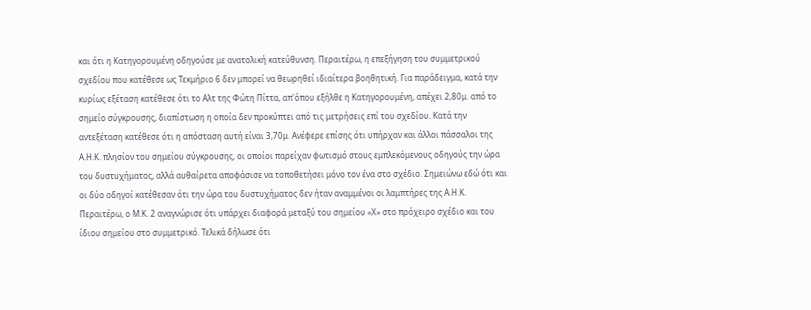και ότι η Κατηγορουμένη οδηγούσε με ανατολική κατεύθυνση. Περαιτέρω, η επεξήγηση του συμμετρικού σχεδίου που κατέθεσε ως Τεκμήριο 6 δεν μπορεί να θεωρηθεί ιδιαίτερα βοηθητική. Για παράδειγμα, κατά την κυρίως εξέταση κατέθεσε ότι το Αλτ της Φώτη Πίττα, απ'όπου εξήλθε η Κατηγορουμένη, απέχει 2,80μ. από το σημείο σύγκρουσης, διαπίστωση η οποία δεν προκύπτει από τις μετρήσεις επί του σχεδίου. Κατά την αντεξέταση κατέθεσε ότι η απόσταση αυτή είναι 3,70μ. Ανέφερε επίσης ότι υπήρχαν και άλλοι πάσσαλοι της Α.Η.Κ. πλησίον του σημείου σύγκρουσης, οι οποίοι παρείχαν φωτισμό στους εμπλεκόμενους οδηγούς την ώρα του δυστυχήματος, αλλά αυθαίρετα αποφάσισε να τοποθετήσει μόνο τον ένα στο σχέδιο. Σημειώνω εδώ ότι και οι δύο οδηγοί κατέθεσαν ότι την ώρα του δυστυχήματος δεν ήταν αναμμένοι οι λαμπτήρες της Α.Η.Κ. Περαιτέρω, ο Μ.Κ. 2 αναγνώρισε ότι υπάρχει διαφορά μεταξύ του σημείου «Χ» στο πρόχειρο σχέδιο και του ίδιου σημείου στο συμμετρικό. Τελικά δήλωσε ότι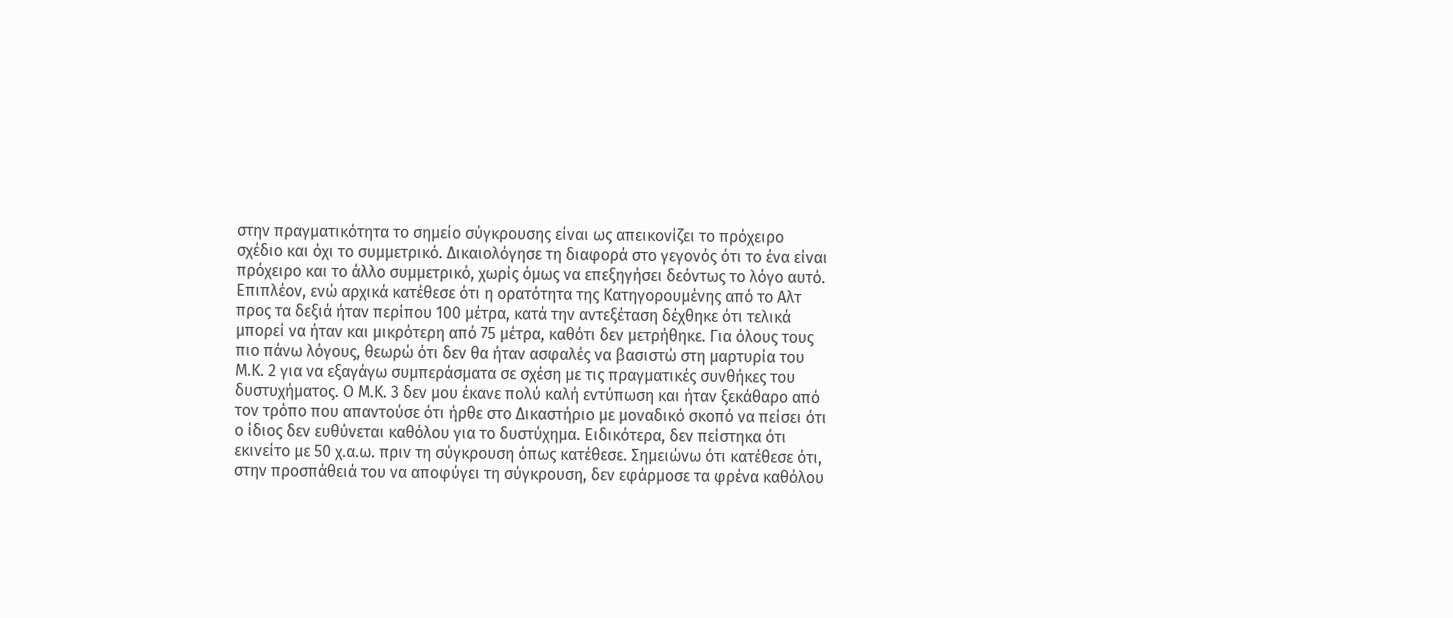στην πραγματικότητα το σημείο σύγκρουσης είναι ως απεικονίζει το πρόχειρο σχέδιο και όχι το συμμετρικό. Δικαιολόγησε τη διαφορά στο γεγονός ότι το ένα είναι πρόχειρο και το άλλο συμμετρικό, χωρίς όμως να επεξηγήσει δεόντως το λόγο αυτό. Επιπλέον, ενώ αρχικά κατέθεσε ότι η ορατότητα της Κατηγορουμένης από το Αλτ προς τα δεξιά ήταν περίπου 100 μέτρα, κατά την αντεξέταση δέχθηκε ότι τελικά μπορεί να ήταν και μικρότερη από 75 μέτρα, καθότι δεν μετρήθηκε. Για όλους τους πιο πάνω λόγους, θεωρώ ότι δεν θα ήταν ασφαλές να βασιστώ στη μαρτυρία του Μ.Κ. 2 για να εξαγάγω συμπεράσματα σε σχέση με τις πραγματικές συνθήκες του δυστυχήματος. Ο Μ.Κ. 3 δεν μου έκανε πολύ καλή εντύπωση και ήταν ξεκάθαρο από τον τρόπο που απαντούσε ότι ήρθε στο Δικαστήριο με μοναδικό σκοπό να πείσει ότι ο ίδιος δεν ευθύνεται καθόλου για το δυστύχημα. Ειδικότερα, δεν πείστηκα ότι εκινείτο με 50 χ.α.ω. πριν τη σύγκρουση όπως κατέθεσε. Σημειώνω ότι κατέθεσε ότι, στην προσπάθειά του να αποφύγει τη σύγκρουση, δεν εφάρμοσε τα φρένα καθόλου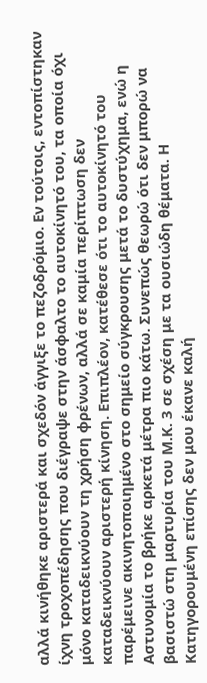αλλά κινήθηκε αριστερά και σχεδόν άγγιξε το πεζοδρόμιο. Εν τούτοις, εντοπίστηκαν ίχνη τροχοπέδησης που διέγραψε στην άσφαλτο το αυτοκίνητό του, τα οποία όχι μόνο καταδεικνύουν τη χρήση φρένων, αλλά σε καμία περίπτωση δεν καταδεικνύουν αριστερή κίνηση. Επιπλέον, κατέθεσε ότι το αυτοκίνητό του παρέμεινε ακινητοποιημένο στο σημείο σύγκρουσης μετά το δυστύχημα, ενώ η Αστυνομία το βρήκε αρκετά μέτρα πιο κάτω. Συνεπώς θεωρώ ότι δεν μπορώ να βασιστώ στη μαρτυρία του Μ.Κ. 3 σε σχέση με τα ουσιώδη θέματα. Η Κατηγορουμένη επίσης δεν μου έκανε καλή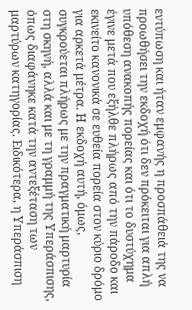εντύπωση και ήταν εμφανής η προσπάθειά της να προωθήσει την εκδοχή ότι δεν πρόκειται για απλή υπόθεση ανακοπής πορείας και ότι το δυστύχημα έγινε μετά που εξήλθε πλήρως από την πάροδο και εκινείτο κανονικά σε ευθεία πορεία στον κύριο δρόμο για αρκετά μέτρα. Η εκδοχή αυτή, όμως, συγκρούεται πλήρως με την πραγματική μαρτυρία στη σκηνή, αλλά και με τη γραμμή της Υπεράσπισης, όπως διαφάνηκε κατά την αντεξέταση των μαρτύρων κατηγορίας. Ειδικότερα, η Υπεράσπιση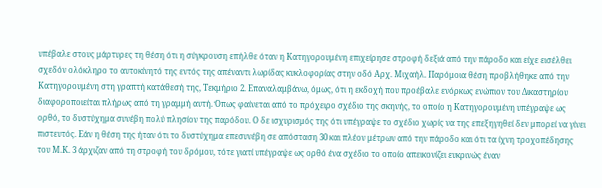υπέβαλε στους μάρτυρες τη θέση ότι η σύγκρουση επήλθε όταν η Κατηγορουμένη επιχείρησε στροφή δεξιά από την πάροδο και είχε εισέλθει σχεδόν ολόκληρο το αυτοκίνητό της εντός της απέναντι λωρίδας κυκλοφορίας στην οδό Αρχ. Μιχαήλ. Παρόμοια θέση προβλήθηκε από την Κατηγορουμένη στη γραπτή κατάθεσή της, Τεκμήριο 2. Επαναλαμβάνω, όμως, ότι η εκδοχή που προέβαλε ενόρκως ενώπιον του Δικαστηρίου διαφοροποιείται πλήρως από τη γραμμή αυτή. Όπως φαίνεται από το πρόχειρο σχέδιο της σκηνής, το οποίο η Κατηγορουμένη υπέγραψε ως ορθό, το δυστύχημα συνέβη πολύ πλησίον της παρόδου. Ο δε ισχυρισμός της ότι υπέγραψε το σχέδιο χωρίς να της επεξηγηθεί δεν μπορεί να γίνει πιστευτός. Εάν η θέση της ήταν ότι το δυστύχημα επεσυνέβη σε απόσταση 30 και πλέον μέτρων από την πάροδο και ότι τα ίχνη τροχοπέδησης του Μ.Κ. 3 άρχιζαν από τη στροφή του δρόμου, τότε γιατί υπέγραψε ως ορθό ένα σχέδιο το οποίο απεικονίζει ευκρινώς έναν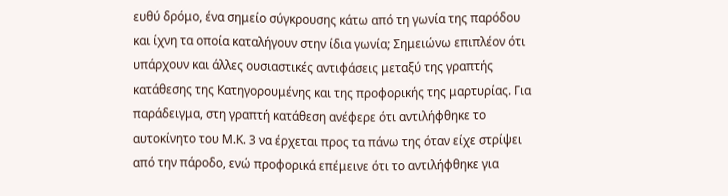ευθύ δρόμο, ένα σημείο σύγκρουσης κάτω από τη γωνία της παρόδου και ίχνη τα οποία καταλήγουν στην ίδια γωνία; Σημειώνω επιπλέον ότι υπάρχουν και άλλες ουσιαστικές αντιφάσεις μεταξύ της γραπτής κατάθεσης της Κατηγορουμένης και της προφορικής της μαρτυρίας. Για παράδειγμα, στη γραπτή κατάθεση ανέφερε ότι αντιλήφθηκε το αυτοκίνητο του Μ.Κ. 3 να έρχεται προς τα πάνω της όταν είχε στρίψει από την πάροδο, ενώ προφορικά επέμεινε ότι το αντιλήφθηκε για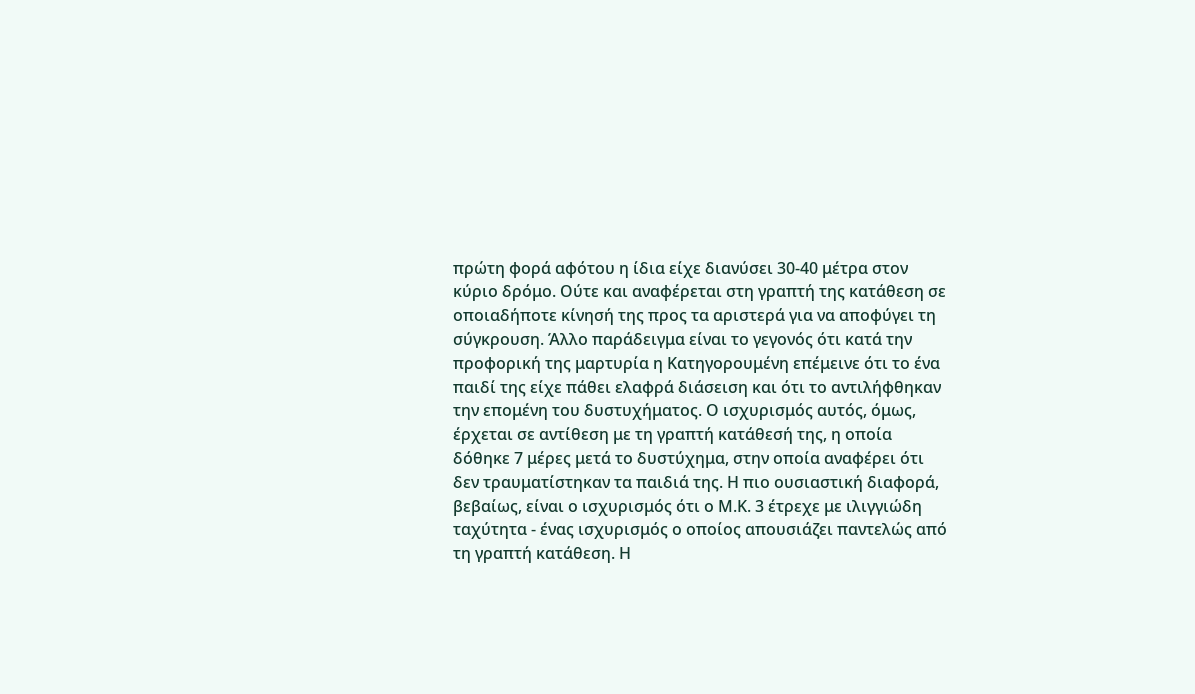πρώτη φορά αφότου η ίδια είχε διανύσει 30-40 μέτρα στον κύριο δρόμο. Ούτε και αναφέρεται στη γραπτή της κατάθεση σε οποιαδήποτε κίνησή της προς τα αριστερά για να αποφύγει τη σύγκρουση. Άλλο παράδειγμα είναι το γεγονός ότι κατά την προφορική της μαρτυρία η Κατηγορουμένη επέμεινε ότι το ένα παιδί της είχε πάθει ελαφρά διάσειση και ότι το αντιλήφθηκαν την επομένη του δυστυχήματος. Ο ισχυρισμός αυτός, όμως, έρχεται σε αντίθεση με τη γραπτή κατάθεσή της, η οποία δόθηκε 7 μέρες μετά το δυστύχημα, στην οποία αναφέρει ότι δεν τραυματίστηκαν τα παιδιά της. Η πιο ουσιαστική διαφορά, βεβαίως, είναι ο ισχυρισμός ότι ο Μ.Κ. 3 έτρεχε με ιλιγγιώδη ταχύτητα - ένας ισχυρισμός ο οποίος απουσιάζει παντελώς από τη γραπτή κατάθεση. Η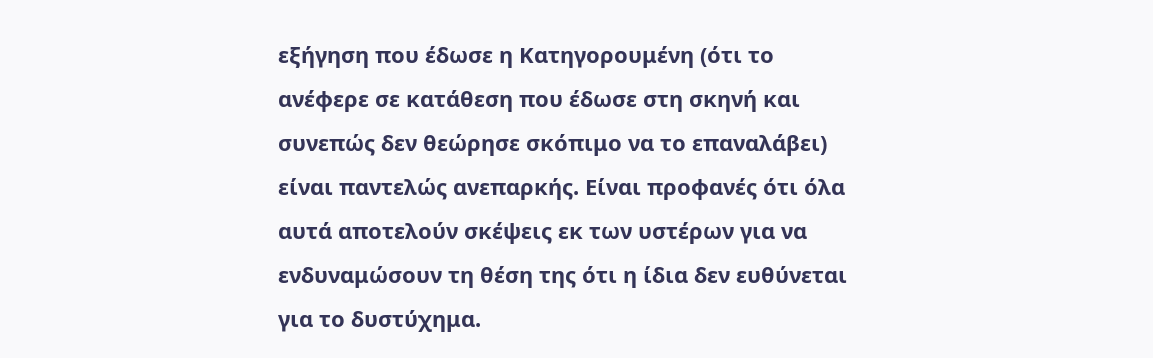εξήγηση που έδωσε η Κατηγορουμένη (ότι το ανέφερε σε κατάθεση που έδωσε στη σκηνή και συνεπώς δεν θεώρησε σκόπιμο να το επαναλάβει) είναι παντελώς ανεπαρκής. Είναι προφανές ότι όλα αυτά αποτελούν σκέψεις εκ των υστέρων για να ενδυναμώσουν τη θέση της ότι η ίδια δεν ευθύνεται για το δυστύχημα.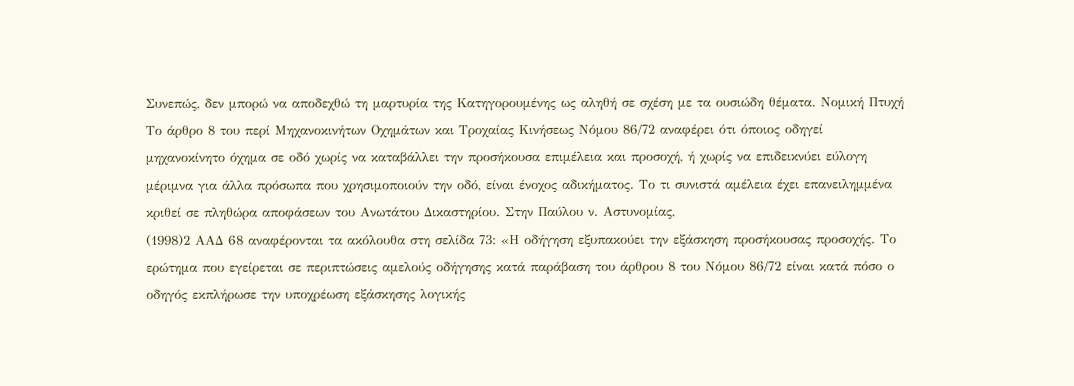Συνεπώς, δεν μπορώ να αποδεχθώ τη μαρτυρία της Κατηγορουμένης ως αληθή σε σχέση με τα ουσιώδη θέματα. Νομική Πτυχή Το άρθρο 8 του περί Μηχανοκινήτων Οχημάτων και Τροχαίας Κινήσεως Νόμου 86/72 αναφέρει ότι όποιος οδηγεί μηχανοκίνητο όχημα σε οδό χωρίς να καταβάλλει την προσήκουσα επιμέλεια και προσοχή, ή χωρίς να επιδεικνύει εύλογη μέριμνα για άλλα πρόσωπα που χρησιμοποιούν την οδό, είναι ένοχος αδικήματος. Το τι συνιστά αμέλεια έχει επανειλημμένα κριθεί σε πληθώρα αποφάσεων του Ανωτάτου Δικαστηρίου. Στην Παύλου ν. Αστυνομίας,
(1998)2 ΑΑΔ 68 αναφέρονται τα ακόλουθα στη σελίδα 73: «Η οδήγηση εξυπακούει την εξάσκηση προσήκουσας προσοχής. Το ερώτημα που εγείρεται σε περιπτώσεις αμελούς οδήγησης κατά παράβαση του άρθρου 8 του Νόμου 86/72 είναι κατά πόσο ο οδηγός εκπλήρωσε την υποχρέωση εξάσκησης λογικής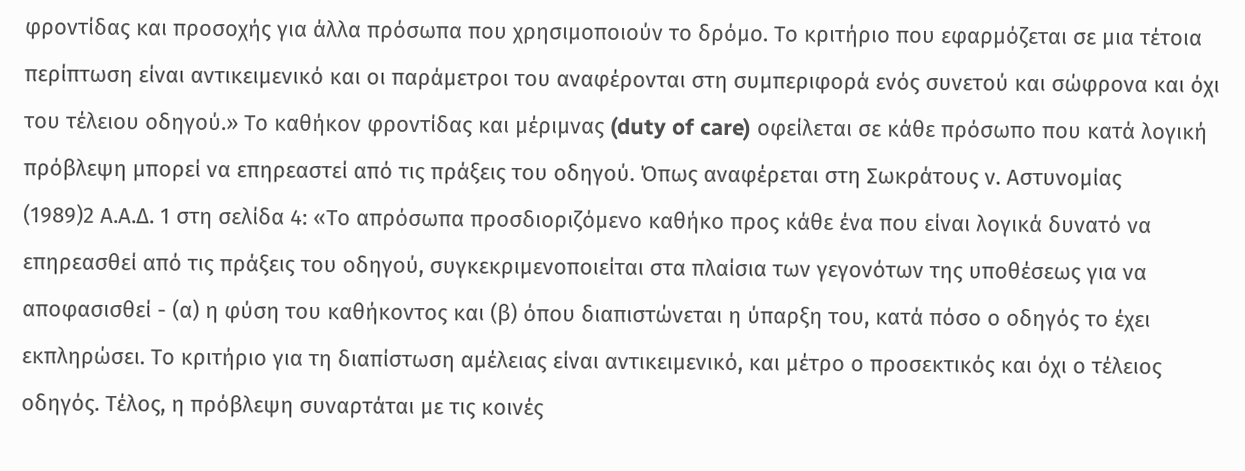φροντίδας και προσοχής για άλλα πρόσωπα που χρησιμοποιούν το δρόμο. Το κριτήριο που εφαρμόζεται σε μια τέτοια περίπτωση είναι αντικειμενικό και οι παράμετροι του αναφέρονται στη συμπεριφορά ενός συνετού και σώφρονα και όχι του τέλειου οδηγού.» Το καθήκον φροντίδας και μέριμνας (duty of care) οφείλεται σε κάθε πρόσωπο που κατά λογική πρόβλεψη μπορεί να επηρεαστεί από τις πράξεις του οδηγού. Όπως αναφέρεται στη Σωκράτους ν. Αστυνομίας
(1989)2 Α.Α.Δ. 1 στη σελίδα 4: «Το απρόσωπα προσδιοριζόμενο καθήκο προς κάθε ένα που είναι λογικά δυνατό να επηρεασθεί από τις πράξεις του οδηγού, συγκεκριμενοποιείται στα πλαίσια των γεγονότων της υποθέσεως για να αποφασισθεί - (α) η φύση του καθήκοντος και (β) όπου διαπιστώνεται η ύπαρξη του, κατά πόσο ο οδηγός το έχει εκπληρώσει. Το κριτήριο για τη διαπίστωση αμέλειας είναι αντικειμενικό, και μέτρο ο προσεκτικός και όχι ο τέλειος οδηγός. Τέλος, η πρόβλεψη συναρτάται με τις κοινές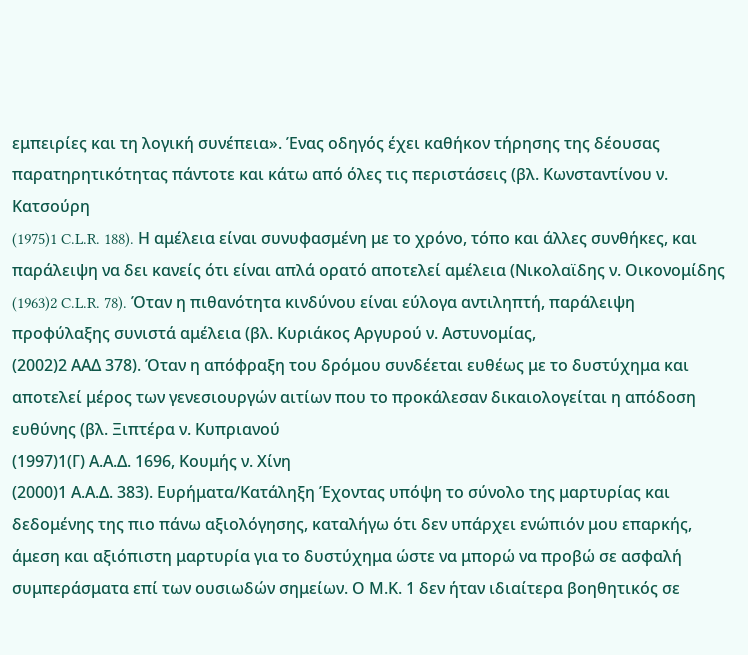εμπειρίες και τη λογική συνέπεια». Ένας οδηγός έχει καθήκον τήρησης της δέουσας παρατηρητικότητας πάντοτε και κάτω από όλες τις περιστάσεις (βλ. Κωνσταντίνου ν. Κατσούρη
(1975)1 C.L.R. 188). Η αμέλεια είναι συνυφασμένη με το χρόνο, τόπο και άλλες συνθήκες, και παράλειψη να δει κανείς ότι είναι απλά ορατό αποτελεί αμέλεια (Νικολαϊδης ν. Οικονομίδης
(1963)2 C.L.R. 78). Όταν η πιθανότητα κινδύνου είναι εύλογα αντιληπτή, παράλειψη προφύλαξης συνιστά αμέλεια (βλ. Κυριάκος Αργυρού ν. Αστυνομίας,
(2002)2 ΑΑΔ 378). Όταν η απόφραξη του δρόμου συνδέεται ευθέως με το δυστύχημα και αποτελεί μέρος των γενεσιουργών αιτίων που το προκάλεσαν δικαιολογείται η απόδοση ευθύνης (βλ. Ξιπτέρα ν. Κυπριανού
(1997)1(Γ) Α.Α.Δ. 1696, Κουμής ν. Χίνη
(2000)1 Α.Α.Δ. 383). Ευρήματα/Κατάληξη Έχοντας υπόψη το σύνολο της μαρτυρίας και δεδομένης της πιο πάνω αξιολόγησης, καταλήγω ότι δεν υπάρχει ενώπιόν μου επαρκής, άμεση και αξιόπιστη μαρτυρία για το δυστύχημα ώστε να μπορώ να προβώ σε ασφαλή συμπεράσματα επί των ουσιωδών σημείων. Ο Μ.Κ. 1 δεν ήταν ιδιαίτερα βοηθητικός σε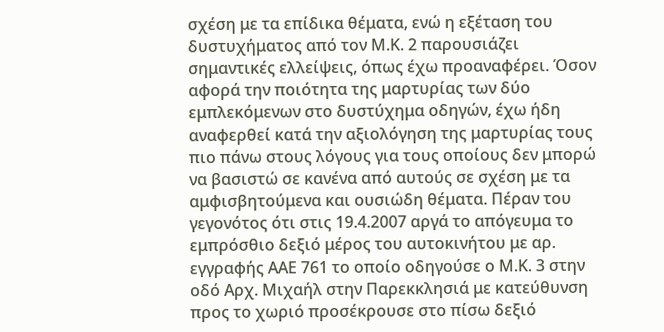σχέση με τα επίδικα θέματα, ενώ η εξέταση του δυστυχήματος από τον Μ.Κ. 2 παρουσιάζει σημαντικές ελλείψεις, όπως έχω προαναφέρει. Όσον αφορά την ποιότητα της μαρτυρίας των δύο εμπλεκόμενων στο δυστύχημα οδηγών, έχω ήδη αναφερθεί κατά την αξιολόγηση της μαρτυρίας τους πιο πάνω στους λόγους για τους οποίους δεν μπορώ να βασιστώ σε κανένα από αυτούς σε σχέση με τα αμφισβητούμενα και ουσιώδη θέματα. Πέραν του γεγονότος ότι στις 19.4.2007 αργά το απόγευμα το εμπρόσθιο δεξιό μέρος του αυτοκινήτου με αρ. εγγραφής ΑΑΕ 761 το οποίο οδηγούσε ο Μ.Κ. 3 στην οδό Αρχ. Μιχαήλ στην Παρεκκλησιά με κατεύθυνση προς το χωριό προσέκρουσε στο πίσω δεξιό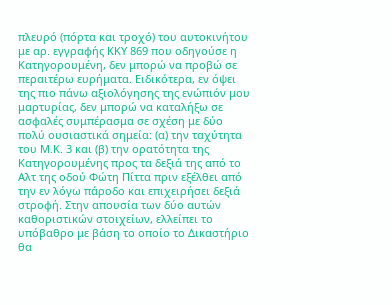πλευρό (πόρτα και τροχό) του αυτοκινήτου με αρ. εγγραφής ΚΚΥ 869 που οδηγούσε η Κατηγορουμένη, δεν μπορώ να προβώ σε περαιτέρω ευρήματα. Ειδικότερα, εν όψει της πιο πάνω αξιολόγησης της ενώπιόν μου μαρτυρίας, δεν μπορώ να καταλήξω σε ασφαλές συμπέρασμα σε σχέση με δύο πολύ ουσιαστικά σημεία: (α) την ταχύτητα του Μ.Κ. 3 και (β) την ορατότητα της Κατηγορουμένης προς τα δεξιά της από το Αλτ της οδού Φώτη Πίττα πριν εξέλθει από την εν λόγω πάροδο και επιχειρήσει δεξιά στροφή. Στην απουσία των δύο αυτών καθοριστικών στοιχείων, ελλείπει το υπόβαθρο με βάση το οποίο το Δικαστήριο θα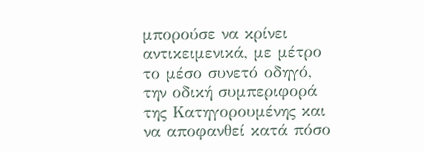μπορούσε να κρίνει αντικειμενικά, με μέτρο το μέσο συνετό οδηγό, την οδική συμπεριφορά της Κατηγορουμένης και να αποφανθεί κατά πόσο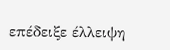επέδειξε έλλειψη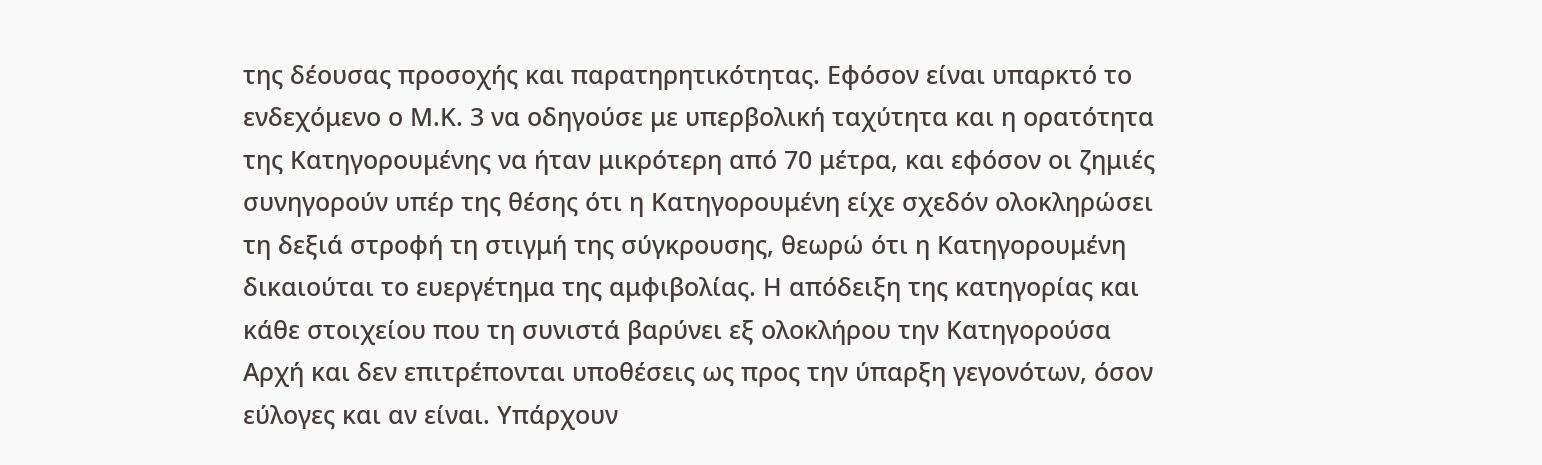της δέουσας προσοχής και παρατηρητικότητας. Εφόσον είναι υπαρκτό το ενδεχόμενο ο Μ.Κ. 3 να οδηγούσε με υπερβολική ταχύτητα και η ορατότητα της Κατηγορουμένης να ήταν μικρότερη από 70 μέτρα, και εφόσον οι ζημιές συνηγορούν υπέρ της θέσης ότι η Κατηγορουμένη είχε σχεδόν ολοκληρώσει τη δεξιά στροφή τη στιγμή της σύγκρουσης, θεωρώ ότι η Κατηγορουμένη δικαιούται το ευεργέτημα της αμφιβολίας. Η απόδειξη της κατηγορίας και κάθε στοιχείου που τη συνιστά βαρύνει εξ ολοκλήρου την Κατηγορούσα Αρχή και δεν επιτρέπονται υποθέσεις ως προς την ύπαρξη γεγονότων, όσον εύλογες και αν είναι. Υπάρχουν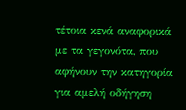τέτοια κενά αναφορικά με τα γεγονότα, που αφήνουν την κατηγορία για αμελή οδήγηση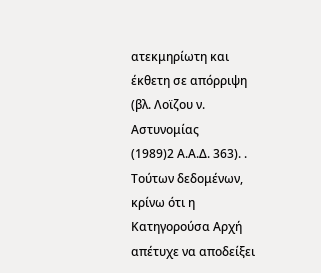ατεκμηρίωτη και έκθετη σε απόρριψη (βλ. Λοϊζου ν. Αστυνομίας
(1989)2 Α.Α.Δ. 363). . Τούτων δεδομένων, κρίνω ότι η Κατηγορούσα Αρχή απέτυχε να αποδείξει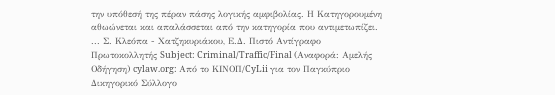την υπόθεσή της πέραν πάσης λογικής αμφιβολίας. Η Κατηγορουμένη αθωώνεται και απαλάσσεται από την κατηγορία που αντιμετωπίζει. ... Σ. Κλεόπα - Χατζηκυριάκου, Ε.Δ. Πιστό Αντίγραφο Πρωτοκολλητής Subject: Criminal/Traffic/Final (Αναφορά: Αμελής Οδήγηση) cylaw.org: Από το ΚΙΝOΠ/CyLii για τον Παγκύπριο Δικηγορικό Σύλλογο